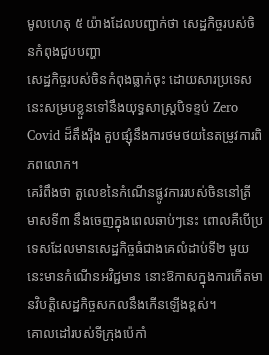មូលហេតុ ៥ យ៉ាងដែលបញ្ជាក់ថា សេដ្ឋកិច្ចរបស់ចិនកំពុងជួបបញ្ហា
សេដ្ឋកិច្ចរបស់ចិនកំពុងធ្លាក់ចុះ ដោយសារប្រទេសនេះសម្របខ្លួនទៅនឹងយុទ្ធសាស្ត្របិទខ្ទប់ Zero Covid ដ៏តឹងរ៉ឹង គួបផ្សុំនឹងការថមថយនៃតម្រូវការពិភពលោក។
គេរំពឹងថា តួលេខនៃកំណើនផ្លូវការរបស់ចិននៅត្រីមាសទី៣ នឹងចេញក្នុងពេលឆាប់ៗនេះ ពោលគឺបើប្រទេសដែលមានសេដ្ឋកិច្ចធំជាងគេលំដាប់ទី២ មួយនេះមានកំណើនអវិជ្ជមាន នោះឱកាសក្នុងការកើតមានវិបត្តិសេដ្ឋកិច្ចសកលនឹងកើនឡើងខ្ពស់។
គោលដៅរបស់ទីក្រុងប៉េកាំ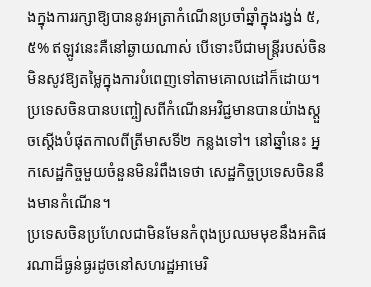ងក្នុងការរក្សាឱ្យបាននូវអត្រាកំណើនប្រចាំឆ្នាំក្នុងរង្វង់ ៥,៥% ឥឡូវនេះគឺនៅឆ្ងាយណាស់ បើទោះបីជាមន្ត្រីរបស់ចិនមិនសូវឱ្យតម្លៃក្នុងការបំពេញទៅតាមគោលដៅក៏ដោយ។ ប្រទេសចិនបានបញ្ចៀសពីកំណើនអវិជ្ជមានបានយ៉ាងស្ដួចស្ដើងបំផុតកាលពីត្រីមាសទី២ កន្លងទៅ។ នៅឆ្នាំនេះ អ្នកសេដ្ឋកិច្ចមួយចំនួនមិនរំពឹងទេថា សេដ្ឋកិច្ចប្រទេសចិននឹងមានកំណើន។
ប្រទេសចិនប្រហែលជាមិនមែនកំពុងប្រឈមមុខនឹងអតិផរណាដ៏ធ្ងន់ធ្ងរដូចនៅសហរដ្ឋអាមេរិ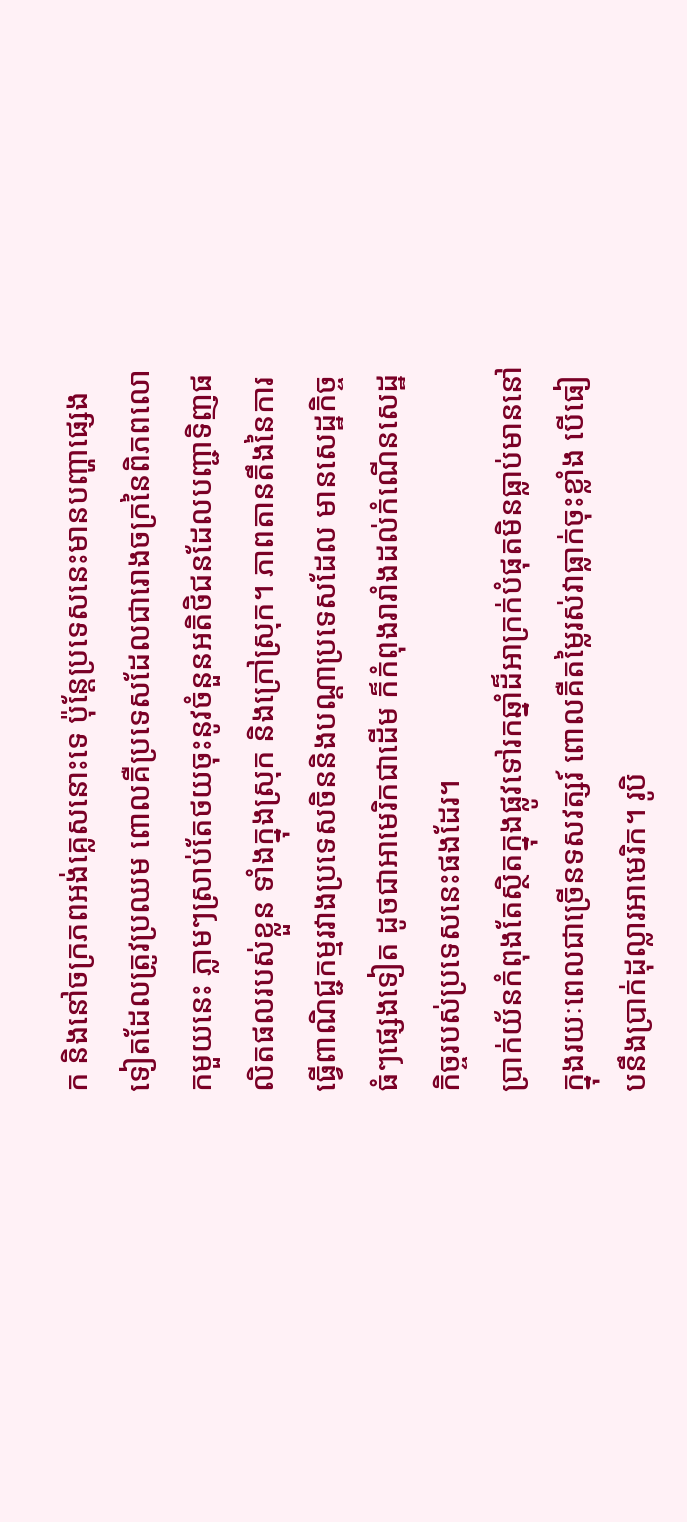ក និងនៅចក្រភពអង់គ្លេសនោះទេ ប៉ុន្តែប្រទេសនេះមានបញ្ហាផ្សេងទៀតដែលត្រូវប្រឈម ពោលគឺប្រទេសដែលជារោងចក្រនៃពិភពលោកមួយនេះ ភ្លាមៗស្រាប់តែថយចុះនូវចំនួនអតិថិជនដែលបញ្ជាទិញផលិតផលរបស់ខ្លួន ទាំងក្នុងស្រុក និងក្រៅស្រុក។ ភាពតានតឹងនៃការធ្វើពាណិជ្ជកម្មរវាងប្រទេសចិននិងបណ្ដាប្រទេសដែល មានសេដ្ឋកិច្ចធំៗផ្សេងទៀត ដូចជាអាមេរិកជាដើម ក៏កំពុងរារាំងដល់កំណើនសេដ្ឋកិច្ចរបស់ប្រទេសនេះផងដែរ។
ប្រាក់យ័នកំពុងតែស្ថិតក្នុងផ្លូវទៅរកឆ្នាំដ៏អាក្រក់បំផុតមិនធ្លាប់មាននៅក្នុងរយៈពេលជាច្រើនទសវត្សរ៍ ពោលគឺតម្លៃរស់វាធ្លាក់ចុះខ្លាំង បើធៀបនឹងប្រាក់ដុល្លារអាមេរិក។ រូបិ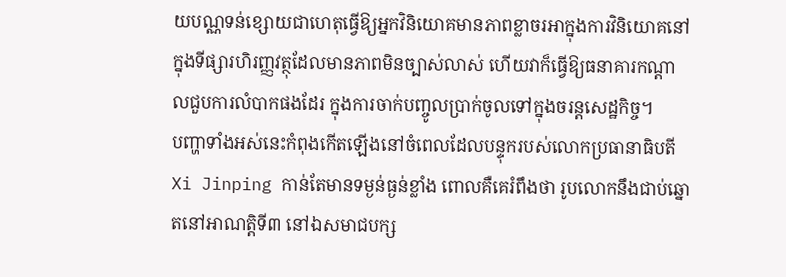យបណ្ណទន់ខ្សោយជាហេតុធ្វើឱ្យអ្នកវិនិយោគមានភាពខ្លាចរអាក្នុងការវិនិយោគនៅក្នុងទីផ្សារហិរញ្ញវត្ថុដែលមានភាពមិនច្បាស់លាស់ ហើយវាក៏ធ្វើឱ្យធនាគារកណ្ដាលជួបការលំបាកផងដែរ ក្នុងការចាក់បញ្ចូលប្រាក់ចូលទៅក្នុងចរន្តសេដ្ឋកិច្ច។
បញ្ហាទាំងអស់នេះកំពុងកើតឡើងនៅចំពេលដែលបន្ទុករបស់លោកប្រធានាធិបតី Xi Jinping កាន់តែមានទម្ងន់ធ្ងន់ខ្លាំង ពោលគឺគេរំពឹងថា រូបលោកនឹងជាប់ឆ្នោតនៅអាណត្តិទី៣ នៅឯសមាជបក្ស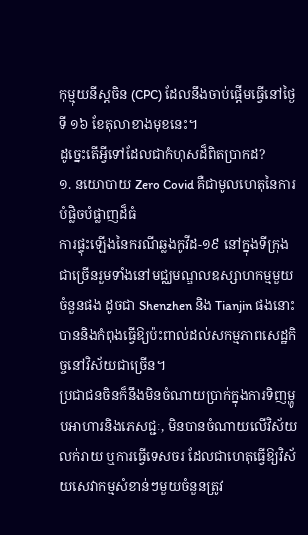កុម្មុយនីស្តចិន (CPC) ដែលនឹងចាប់ផ្តើមធ្វើនៅថ្ងៃទី ១៦ ខែតុលាខាងមុខនេះ។
ដូច្នេះតើអ្វីទៅដែលជាកំហុសដ៏ពិតប្រាកដ?
១. នយោបាយ Zero Covid គឺជាមូលហេតុនៃការបំផ្លិចបំផ្លាញដ៏ធំ
ការផ្ទុះឡើងនៃករណីឆ្លងកូវីដ-១៩ នៅក្នុងទីក្រុងជាច្រើនរួមទាំងនៅមជ្ឈមណ្ឌលឧស្សាហកម្មមួយចំនួនផង ដូចជា Shenzhen និង Tianjin ផងនោះ បាននិងកំពុងធ្វើឱ្យប៉ះពាល់ដល់សកម្មភាពសេដ្ឋកិច្ចនៅវិស័យជាច្រើន។
ប្រជាជនចិនក៏នឹងមិនចំណាយប្រាក់ក្នុងការទិញម្ហូបអាហារនិងភេសជ្ជៈ, មិនបានចំណាយលើវិស័យលក់រាយ ឬការធ្វើទេសចរ ដែលជាហេតុធ្វើឱ្យវិស័យសេវាកម្មសំខាន់ៗមួយចំនួនត្រូវ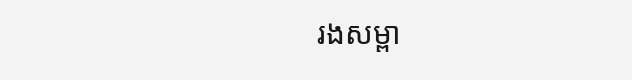រងសម្ពា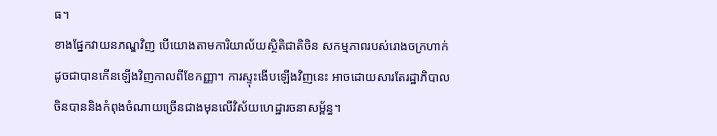ធ។
ខាងផ្នែកវាយនភណ្ឌវិញ បើយោងតាមការិយាល័យស្ថិតិជាតិចិន សកម្មភាពរបស់រោងចក្រហាក់ដូចជាបានកើនឡើងវិញកាលពីខែកញ្ញា។ ការស្ទុះងើបឡើងវិញនេះ អាចដោយសារតែរដ្ឋាភិបាលចិនបាននិងកំពុងចំណាយច្រើនជាងមុនលើវិស័យហេដ្ឋារចនាសម្ព័ន្ធ។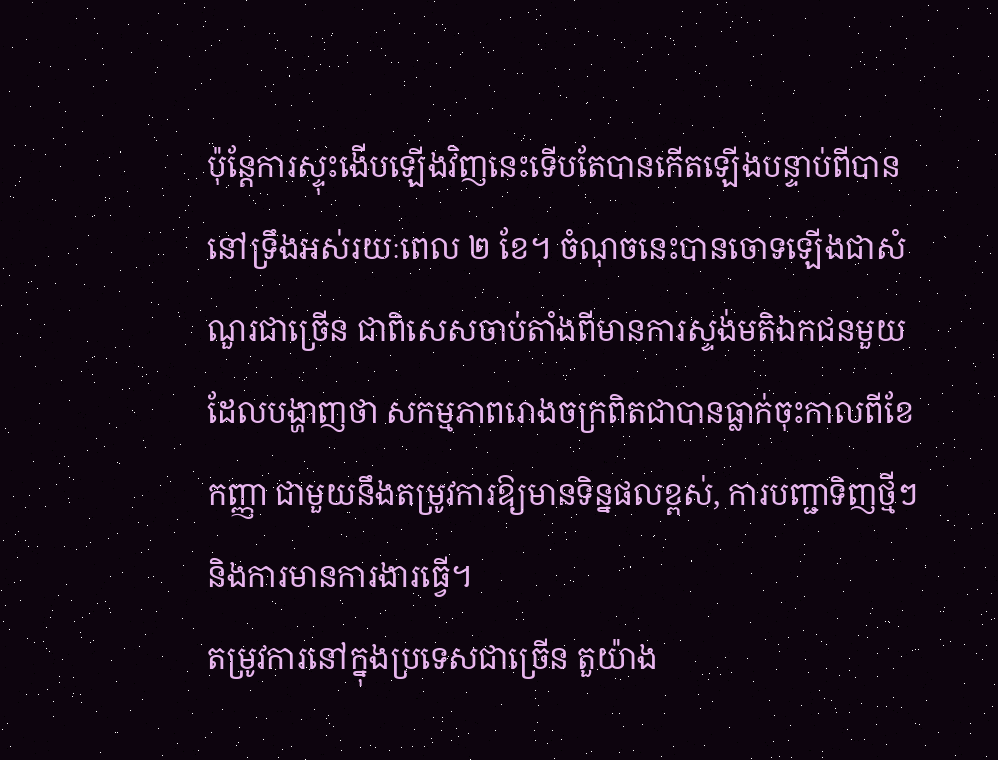ប៉ុន្តែការស្ទុះងើបឡើងវិញនេះទើបតែបានកើតឡើងបន្ទាប់ពីបាននៅទ្រឹងអស់រយៈពេល ២ ខែ។ ចំណុចនេះបានចោទឡើងជាសំណួរជាច្រើន ជាពិសេសចាប់តាំងពីមានការស្ទង់មតិឯកជនមួយដែលបង្ហាញថា សកម្មភាពរោងចក្រពិតជាបានធ្លាក់ចុះកាលពីខែកញ្ញា ជាមួយនឹងតម្រូវការឱ្យមានទិន្នផលខ្ពស់, ការបញ្ជាទិញថ្មីៗ និងការមានការងារធ្វើ។
តម្រូវការនៅក្នុងប្រទេសជាច្រើន តួយ៉ាង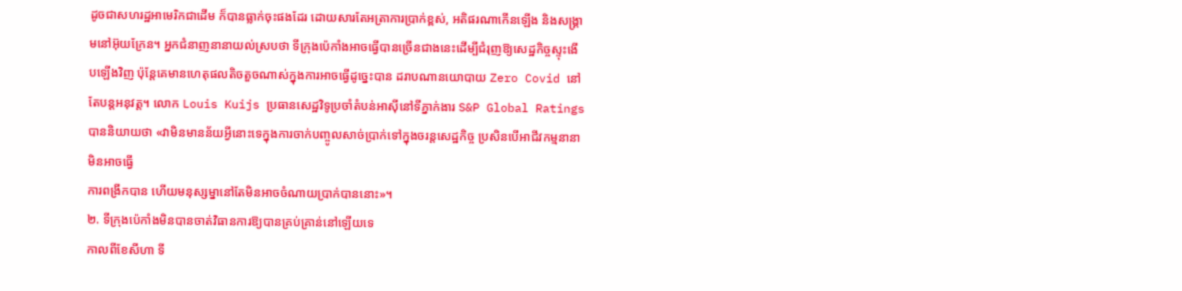ដូចជាសហរដ្ឋអាមេរិកជាដើម ក៏បានធ្លាក់ចុះផងដែរ ដោយសារតែអត្រាការប្រាក់ខ្ពស់, អតិផរណាកើនឡើង និងសង្រ្គាមនៅអ៊ុយក្រែន។ អ្នកជំនាញនានាយល់ស្របថា ទីក្រុងប៉េកាំងអាចធ្វើបានច្រើនជាងនេះដើម្បីជំរុញឱ្យសេដ្ឋកិច្ចស្ទុះងើបឡើងវិញ ប៉ុន្តែគេមានហេតុផលតិចតួចណាស់ក្នុងការអាចធ្វើដូច្នេះបាន ដរាបណានយោបាយ Zero Covid នៅតែបន្តអនុវត្ត។ លោក Louis Kuijs ប្រធានសេដ្ឋវិទូប្រចាំតំបន់អាស៊ីនៅទីភ្នាក់ងារ S&P Global Ratings បាននិយាយថា «វាមិនមានន័យអ្វីនោះទេក្នុងការចាក់បញ្ចូលសាច់ប្រាក់ទៅក្នុងចរន្តសេដ្ឋកិច្ច ប្រសិនបើអាជីវកម្មនានាមិនអាចធ្វើ
ការពង្រីកបាន ហើយមនុស្សម្នានៅតែមិនអាចចំណាយប្រាក់បាននោះ»។
២. ទីក្រុងប៉េកាំងមិនបានចាត់វិធានការឱ្យបានគ្រប់គ្រាន់នៅឡើយទេ
កាលពីខែសីហា ទី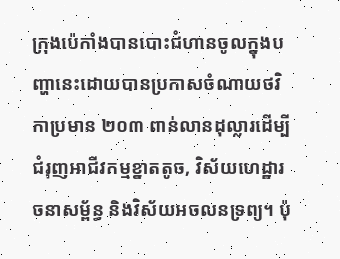ក្រុងប៉េកាំងបានបោះជំហានចូលក្នុងបញ្ហានេះដោយបានប្រកាសចំណាយថវិកាប្រមាន ២០៣ ពាន់លានដុល្លារដើម្បីជំរុញអាជីវកម្មខ្នាតតូច, វិស័យហេដ្ឋារចនាសម្ព័ន្ធ និងវិស័យអចលនទ្រព្យ។ ប៉ុ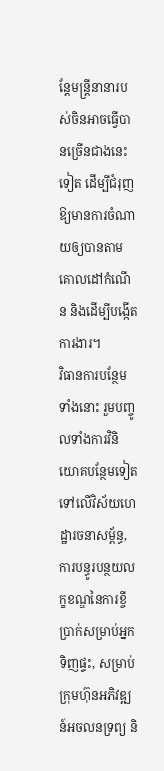ន្តែមន្ត្រីនានារបស់ចិនអាចធ្វើបានច្រើនជាងនេះទៀត ដើម្បីជំរុញឱ្យមានការចំណាយឲ្យបានតាមគោលដៅកំណើន និងដើម្បីបង្កើតការងារ។
វិធានការបន្ថែមទាំងនោះ រួមបញ្ចូលទាំងការវិនិយោគបន្ថែមទៀតទៅលើវិស័យហេដ្ឋារចនាសម្ព័ន្ធ, ការបន្ធូរបន្ថយលក្ខខណ្ឌនៃការខ្ចីប្រាក់សម្រាប់អ្នកទិញផ្ទះ, សម្រាប់ក្រុមហ៊ុនអភិវឌ្ឍន៍អចលនទ្រព្យ និ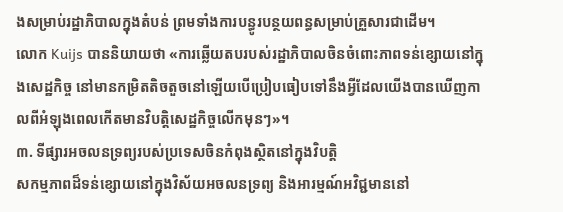ងសម្រាប់រដ្ឋាភិបាលក្នុងតំបន់ ព្រមទាំងការបន្ធូរបន្ថយពន្ធសម្រាប់គ្រួសារជាដើម។
លោក Kuijs បាននិយាយថា «ការឆ្លើយតបរបស់រដ្ឋាភិបាលចិនចំពោះភាពទន់ខ្សោយនៅក្នុងសេដ្ឋកិច្ច នៅមានកម្រិតតិចតួចនៅឡើយបើប្រៀបធៀបទៅនឹងអ្វីដែលយើងបានឃើញកាលពីអំឡុងពេលកើតមានវិបត្តិសេដ្ឋកិច្ចលើកមុនៗ»។
៣. ទីផ្សារអចលនទ្រព្យរបស់ប្រទេសចិនកំពុងស្ថិតនៅក្នុងវិបត្តិ
សកម្មភាពដ៏ទន់ខ្សោយនៅក្នុងវិស័យអចលនទ្រព្យ និងអារម្មណ៍អវិជ្ជមាននៅ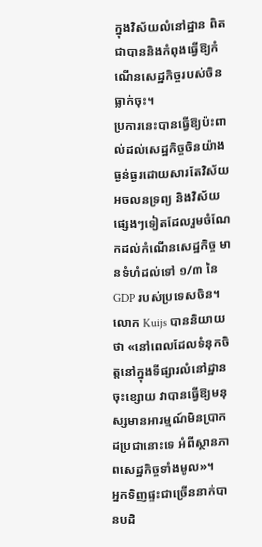ក្នុងវិស័យលំនៅដ្ឋាន ពិតជាបាននិងកំពុងធ្វើឱ្យកំណើនសេដ្ឋកិច្ចរបស់ចិនធ្លាក់ចុះ។
ប្រការនេះបានធ្វើឱ្យប៉ះពាល់ដល់សេដ្ឋកិច្ចចិនយ៉ាងធ្ងន់ធ្ងរដោយសារតែវិស័យអចលនទ្រព្យ និងវិស័យផ្សេងៗទៀតដែលរួមចំណែកដល់កំណើនសេដ្ឋកិច្ច មានទំហំដល់ទៅ ១/៣ នៃ GDP របស់ប្រទេសចិន។ លោក Kuijs បាននិយាយថា «នៅពេលដែលទំនុកចិត្តនៅក្នុងទីផ្សារលំនៅដ្ឋានចុះខ្សោយ វាបានធ្វើឱ្យមនុស្សមានអារម្មណ៍មិនប្រាកដប្រជានោះទេ អំពីស្ថានភាពសេដ្ឋកិច្ចទាំងមូល»។
អ្នកទិញផ្ទះជាច្រើននាក់បានបដិ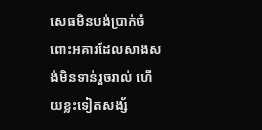សេធមិនបង់ប្រាក់ចំពោះអគារដែលសាងសង់មិនទាន់រួចរាល់ ហើយខ្លះទៀតសង្ស័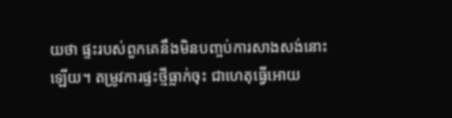យថា ផ្ទះរបស់ពួកគេនឹងមិនបញ្ចប់ការសាងសង់នោះឡើយ។ តម្រូវការផ្ទះថ្មីធ្លាក់ចុះ ជាហេតុធ្វើអោយ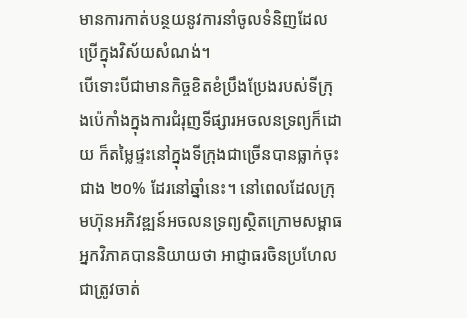មានការកាត់បន្ថយនូវការនាំចូលទំនិញដែលប្រើក្នុងវិស័យសំណង់។
បើទោះបីជាមានកិច្ចខិតខំប្រឹងប្រែងរបស់ទីក្រុងប៉េកាំងក្នុងការជំរុញទីផ្សារអចលនទ្រព្យក៏ដោយ ក៏តម្លៃផ្ទះនៅក្នុងទីក្រុងជាច្រើនបានធ្លាក់ចុះជាង ២០% ដែរនៅឆ្នាំនេះ។ នៅពេលដែលក្រុមហ៊ុនអភិវឌ្ឍន៍អចលនទ្រព្យស្ថិតក្រោមសម្ពាធ អ្នកវិភាគបាននិយាយថា អាជ្ញាធរចិនប្រហែលជាត្រូវចាត់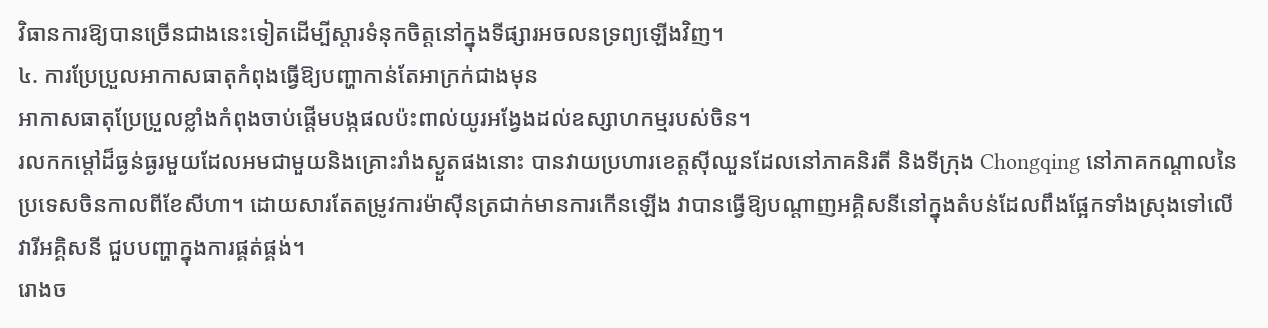វិធានការឱ្យបានច្រើនជាងនេះទៀតដើម្បីស្តារទំនុកចិត្តនៅក្នុងទីផ្សារអចលនទ្រព្យឡើងវិញ។
៤. ការប្រែប្រួលអាកាសធាតុកំពុងធ្វើឱ្យបញ្ហាកាន់តែអាក្រក់ជាងមុន
អាកាសធាតុប្រែប្រួលខ្លាំងកំពុងចាប់ផ្តើមបង្កផលប៉ះពាល់យូរអង្វែងដល់ឧស្សាហកម្មរបស់ចិន។
រលកកម្ដៅដ៏ធ្ងន់ធ្ងរមួយដែលអមជាមួយនិងគ្រោះរាំងស្ងួតផងនោះ បានវាយប្រហារខេត្តស៊ីឈួនដែលនៅភាគនិរតី និងទីក្រុង Chongqing នៅភាគកណ្តាលនៃប្រទេសចិនកាលពីខែសីហា។ ដោយសារតែតម្រូវការម៉ាស៊ីនត្រជាក់មានការកើនឡើង វាបានធ្វើឱ្យបណ្តាញអគ្គិសនីនៅក្នុងតំបន់ដែលពឹងផ្អែកទាំងស្រុងទៅលើវារីអគ្គិសនី ជួបបញ្ហាក្នុងការផ្គត់ផ្គង់។
រោងច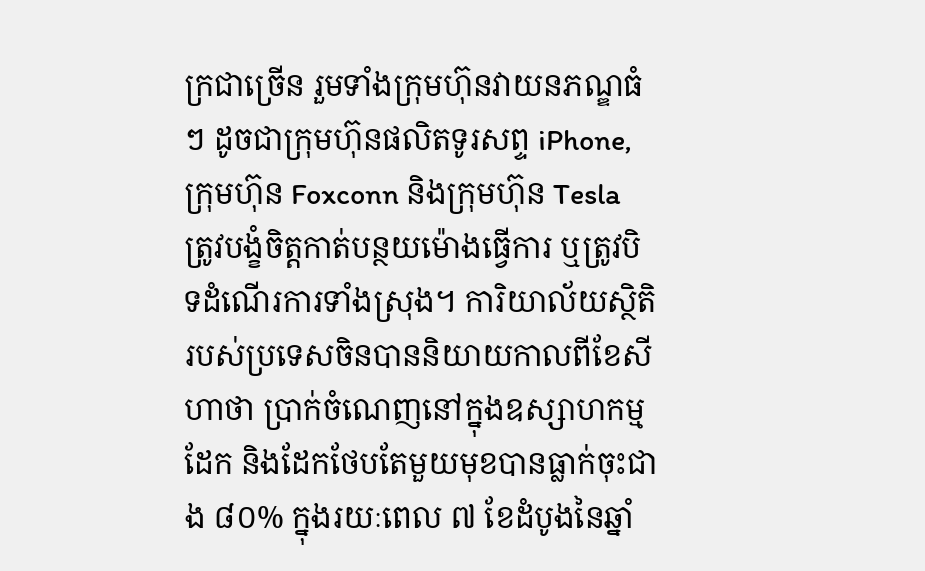ក្រជាច្រើន រួមទាំងក្រុមហ៊ុនវាយនភណ្ឌធំៗ ដូចជាក្រុមហ៊ុនផលិតទូរសព្ទ iPhone, ក្រុមហ៊ុន Foxconn និងក្រុមហ៊ុន Tesla ត្រូវបង្ខំចិត្តកាត់បន្ថយម៉ោងធ្វើការ ឬត្រូវបិទដំណើរការទាំងស្រុង។ ការិយាល័យស្ថិតិរបស់ប្រទេសចិនបាននិយាយកាលពីខែសីហាថា ប្រាក់ចំណេញនៅក្នុងឧស្សាហកម្មដែក និងដែកថែបតែមួយមុខបានធ្លាក់ចុះជាង ៨០% ក្នុងរយៈពេល ៧ ខែដំបូងនៃឆ្នាំ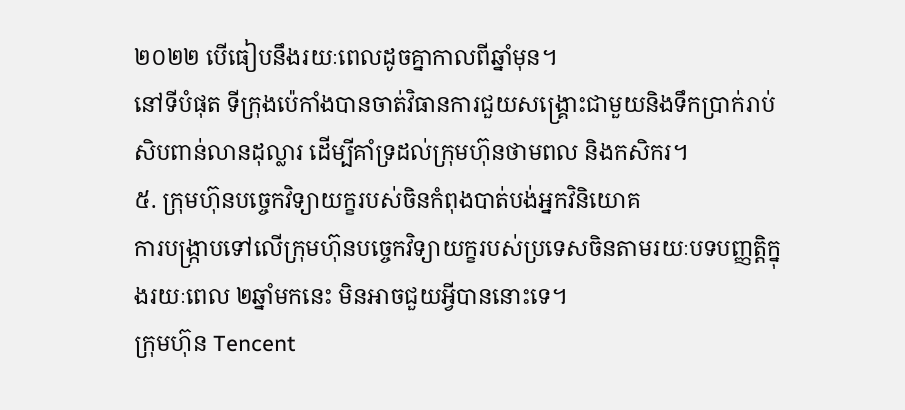២០២២ បើធៀបនឹងរយៈពេលដូចគ្នាកាលពីឆ្នាំមុន។
នៅទីបំផុត ទីក្រុងប៉េកាំងបានចាត់វិធានការជួយសង្គ្រោះជាមួយនិងទឹកប្រាក់រាប់សិបពាន់លានដុល្លារ ដើម្បីគាំទ្រដល់ក្រុមហ៊ុនថាមពល និងកសិករ។
៥. ក្រុមហ៊ុនបច្ចេកវិទ្យាយក្ខរបស់ចិនកំពុងបាត់បង់អ្នកវិនិយោគ
ការបង្រ្កាបទៅលើក្រុមហ៊ុនបច្ចេកវិទ្យាយក្ខរបស់ប្រទេសចិនតាមរយៈបទបញ្ញត្តិក្នុងរយៈពេល ២ឆ្នាំមកនេះ មិនអាចជួយអ្វីបាននោះទេ។
ក្រុមហ៊ុន Tencent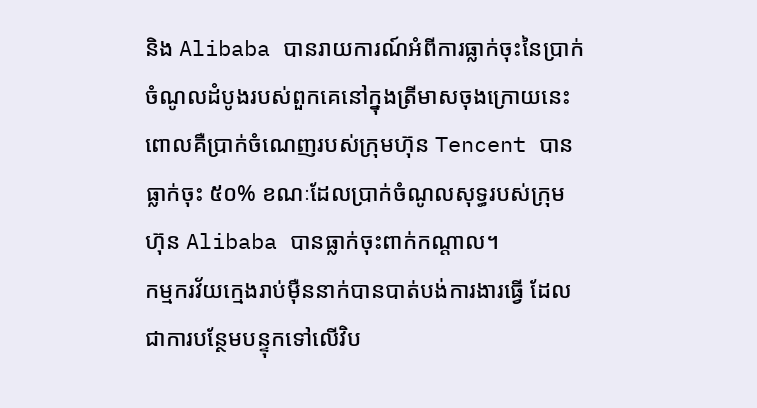និង Alibaba បានរាយការណ៍អំពីការធ្លាក់ចុះនៃប្រាក់ចំណូលដំបូងរបស់ពួកគេនៅក្នុងត្រីមាសចុងក្រោយនេះ ពោលគឺប្រាក់ចំណេញរបស់ក្រុមហ៊ុន Tencent បានធ្លាក់ចុះ ៥០% ខណៈដែលប្រាក់ចំណូលសុទ្ធរបស់ក្រុមហ៊ុន Alibaba បានធ្លាក់ចុះពាក់កណ្តាល។
កម្មករវ័យក្មេងរាប់ម៉ឺននាក់បានបាត់បង់ការងារធ្វើ ដែលជាការបន្ថែមបន្ទុកទៅលើវិប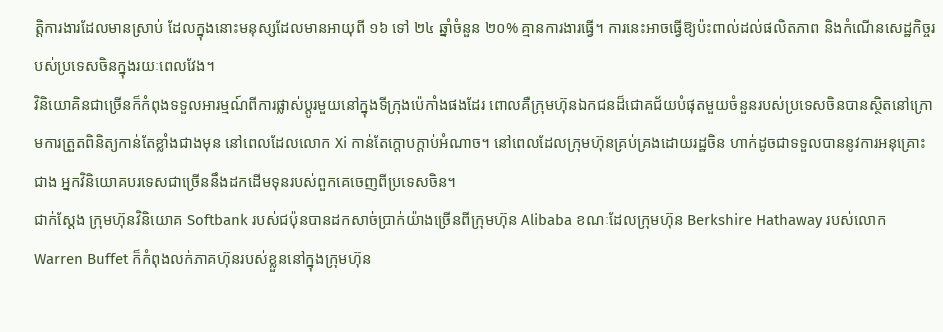ត្តិការងារដែលមានស្រាប់ ដែលក្នុងនោះមនុស្សដែលមានអាយុពី ១៦ ទៅ ២៤ ឆ្នាំចំនួន ២០% គ្មានការងារធ្វើ។ ការនេះអាចធ្វើឱ្យប៉ះពាល់ដល់ផលិតភាព និងកំណើនសេដ្ឋកិច្ចរបស់ប្រទេសចិនក្នុងរយៈពេលវែង។
វិនិយោគិនជាច្រើនក៏កំពុងទទួលអារម្មណ៍ពីការផ្លាស់ប្តូរមួយនៅក្នុងទីក្រុងប៉េកាំងផងដែរ ពោលគឺក្រុមហ៊ុនឯកជនដ៏ជោគជ័យបំផុតមួយចំនួនរបស់ប្រទេសចិនបានស្ថិតនៅក្រោមការត្រួតពិនិត្យកាន់តែខ្លាំងជាងមុន នៅពេលដែលលោក Xi កាន់តែក្ដោបក្ដាប់អំណាច។ នៅពេលដែលក្រុមហ៊ុនគ្រប់គ្រងដោយរដ្ឋចិន ហាក់ដូចជាទទួលបាននូវការអនុគ្រោះជាង អ្នកវិនិយោគបរទេសជាច្រើននឹងដកដើមទុនរបស់ពួកគេចេញពីប្រទេសចិន។
ជាក់ស្ដែង ក្រុមហ៊ុនវិនិយោគ Softbank របស់ជប៉ុនបានដកសាច់ប្រាក់យ៉ាងច្រើនពីក្រុមហ៊ុន Alibaba ខណៈដែលក្រុមហ៊ុន Berkshire Hathaway របស់លោក Warren Buffet ក៏កំពុងលក់ភាគហ៊ុនរបស់ខ្លួននៅក្នុងក្រុមហ៊ុន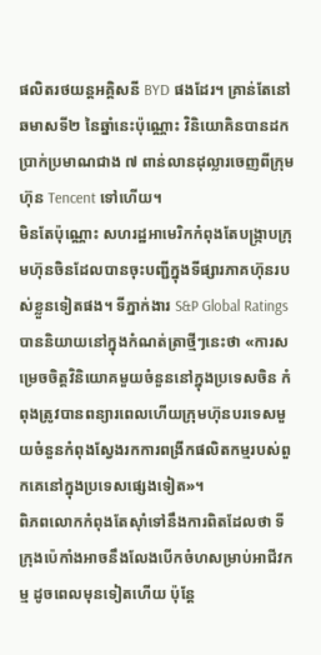ផលិតរថយន្តអគ្គិសនី BYD ផងដែរ។ គ្រាន់តែនៅឆមាសទី២ នៃឆ្នាំនេះប៉ុណ្ណោះ វិនិយោគិនបានដកប្រាក់ប្រមាណជាង ៧ ពាន់លានដុល្លារចេញពីក្រុមហ៊ុន Tencent ទៅហើយ។
មិនតែប៉ុណ្ណោះ សហរដ្ឋអាមេរិកកំពុងតែបង្ក្រាបក្រុមហ៊ុនចិនដែលបានចុះបញ្ជីក្នុងទីផ្សារភាគហ៊ុនរបស់ខ្លួនទៀតផង។ ទីភ្នាក់ងារ S&P Global Ratings បាននិយាយនៅក្នុងកំណត់ត្រាថ្មីៗនេះថា «ការសម្រេចចិត្តវិនិយោគមួយចំនួននៅក្នុងប្រទេសចិន កំពុងត្រូវបានពន្យារពេលហើយក្រុមហ៊ុនបរទេសមួយចំនួនកំពុងស្វែងរកការពង្រីកផលិតកម្មរបស់ពួកគេនៅក្នុងប្រទេសផ្សេងទៀត»។
ពិភពលោកកំពុងតែស៊ាំទៅនឹងការពិតដែលថា ទីក្រុងប៉េកាំងអាចនឹងលែងបើកចំហសម្រាប់អាជីវកម្ម ដូចពេលមុនទៀតហើយ ប៉ុន្តែ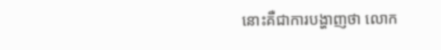នោះគឺជាការបង្ហាញថា លោក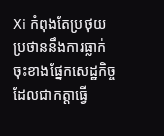Xi កំពុងតែប្រថុយប្រថាននឹងការធ្លាក់ចុះខាងផ្នែកសេដ្ឋកិច្ច ដែលជាកត្តាធ្វើ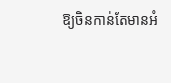ឱ្យចិនកាន់តែមានអំ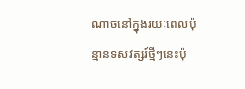ណាចនៅក្នុងរយៈពេលប៉ុន្មានទសវត្សរ៍ថ្មីៗនេះប៉ុ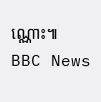ណ្ណោះ៕
BBC News